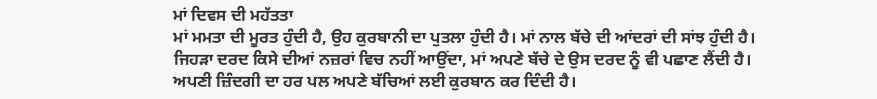ਮਾਂ ਦਿਵਸ ਦੀ ਮਹੱਤਤਾ
ਮਾਂ ਮਮਤਾ ਦੀ ਮੂਰਤ ਹੁੰਦੀ ਹੈ, ਉਹ ਕੁਰਬਾਨੀ ਦਾ ਪੁਤਲਾ ਹੁੰਦੀ ਹੈ। ਮਾਂ ਨਾਲ ਬੱਚੇ ਦੀ ਆਂਦਰਾਂ ਦੀ ਸਾਂਝ ਹੁੰਦੀ ਹੈ। ਜਿਹੜਾ ਦਰਦ ਕਿਸੇ ਦੀਆਂ ਨਜ਼ਰਾਂ ਵਿਚ ਨਹੀਂ ਆਉਂਦਾ, ਮਾਂ ਅਪਣੇ ਬੱਚੇ ਦੇ ਉਸ ਦਰਦ ਨੂੰ ਵੀ ਪਛਾਣ ਲੈਂਦੀ ਹੈ। ਅਪਣੀ ਜ਼ਿੰਦਗੀ ਦਾ ਹਰ ਪਲ ਅਪਣੇ ਬੱਚਿਆਂ ਲਈ ਕੁਰਬਾਨ ਕਰ ਦਿੰਦੀ ਹੈ।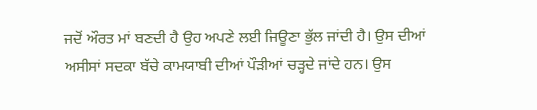ਜਦੋਂ ਔਰਤ ਮਾਂ ਬਣਦੀ ਹੈ ਉਹ ਅਪਣੇ ਲਈ ਜਿਊਣਾ ਭੁੱਲ ਜਾਂਦੀ ਹੈ। ਉਸ ਦੀਆਂ ਅਸੀਸਾਂ ਸਦਕਾ ਬੱਚੇ ਕਾਮਯਾਬੀ ਦੀਆਂ ਪੌੜੀਆਂ ਚੜ੍ਹਦੇ ਜਾਂਦੇ ਹਨ। ਉਸ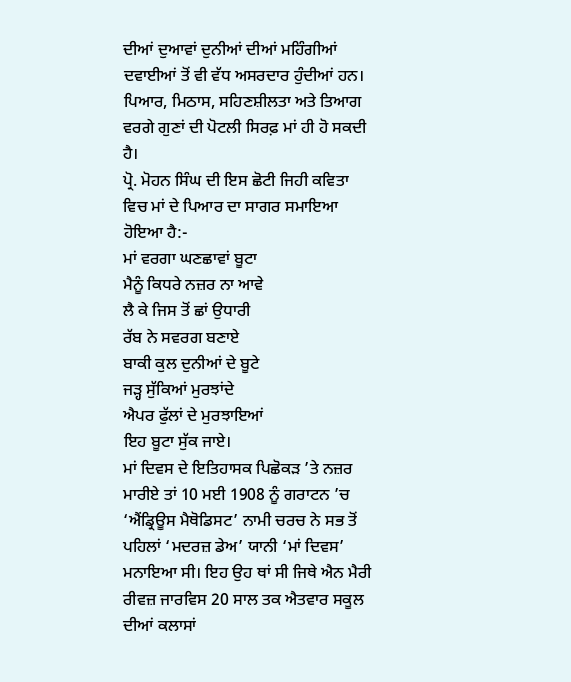ਦੀਆਂ ਦੁਆਵਾਂ ਦੁਨੀਆਂ ਦੀਆਂ ਮਹਿੰਗੀਆਂ ਦਵਾਈਆਂ ਤੋਂ ਵੀ ਵੱਧ ਅਸਰਦਾਰ ਹੁੰਦੀਆਂ ਹਨ। ਪਿਆਰ, ਮਿਠਾਸ, ਸਹਿਣਸ਼ੀਲਤਾ ਅਤੇ ਤਿਆਗ ਵਰਗੇ ਗੁਣਾਂ ਦੀ ਪੋਟਲੀ ਸਿਰਫ਼ ਮਾਂ ਹੀ ਹੋ ਸਕਦੀ ਹੈ।
ਪ੍ਰੋ. ਮੋਹਨ ਸਿੰਘ ਦੀ ਇਸ ਛੋਟੀ ਜਿਹੀ ਕਵਿਤਾ ਵਿਚ ਮਾਂ ਦੇ ਪਿਆਰ ਦਾ ਸਾਗਰ ਸਮਾਇਆ ਹੋਇਆ ਹੈ:-
ਮਾਂ ਵਰਗਾ ਘਣਛਾਵਾਂ ਬੂਟਾ
ਮੈਨੂੰ ਕਿਧਰੇ ਨਜ਼ਰ ਨਾ ਆਵੇ
ਲੈ ਕੇ ਜਿਸ ਤੋਂ ਛਾਂ ਉਧਾਰੀ
ਰੱਬ ਨੇ ਸਵਰਗ ਬਣਾਏ
ਬਾਕੀ ਕੁਲ ਦੁਨੀਆਂ ਦੇ ਬੂਟੇ
ਜੜ੍ਹ ਸੁੱਕਿਆਂ ਮੁਰਝਾਂਦੇ
ਐਪਰ ਫੁੱਲਾਂ ਦੇ ਮੁਰਝਾਇਆਂ
ਇਹ ਬੂਟਾ ਸੁੱਕ ਜਾਏ।
ਮਾਂ ਦਿਵਸ ਦੇ ਇਤਿਹਾਸਕ ਪਿਛੋਕੜ ’ਤੇ ਨਜ਼ਰ ਮਾਰੀਏ ਤਾਂ 10 ਮਈ 1908 ਨੂੰ ਗਰਾਟਨ ’ਚ ‘ਐਂਡ੍ਰਿਊਸ ਮੈਥੋਡਿਸਟ’ ਨਾਮੀ ਚਰਚ ਨੇ ਸਭ ਤੋਂ ਪਹਿਲਾਂ ‘ਮਦਰਜ਼ ਡੇਅ’ ਯਾਨੀ ‘ਮਾਂ ਦਿਵਸ’ ਮਨਾਇਆ ਸੀ। ਇਹ ਉਹ ਥਾਂ ਸੀ ਜਿਥੇ ਐਨ ਮੈਰੀ ਰੀਵਜ਼ ਜਾਰਵਿਸ 20 ਸਾਲ ਤਕ ਐਤਵਾਰ ਸਕੂਲ ਦੀਆਂ ਕਲਾਸਾਂ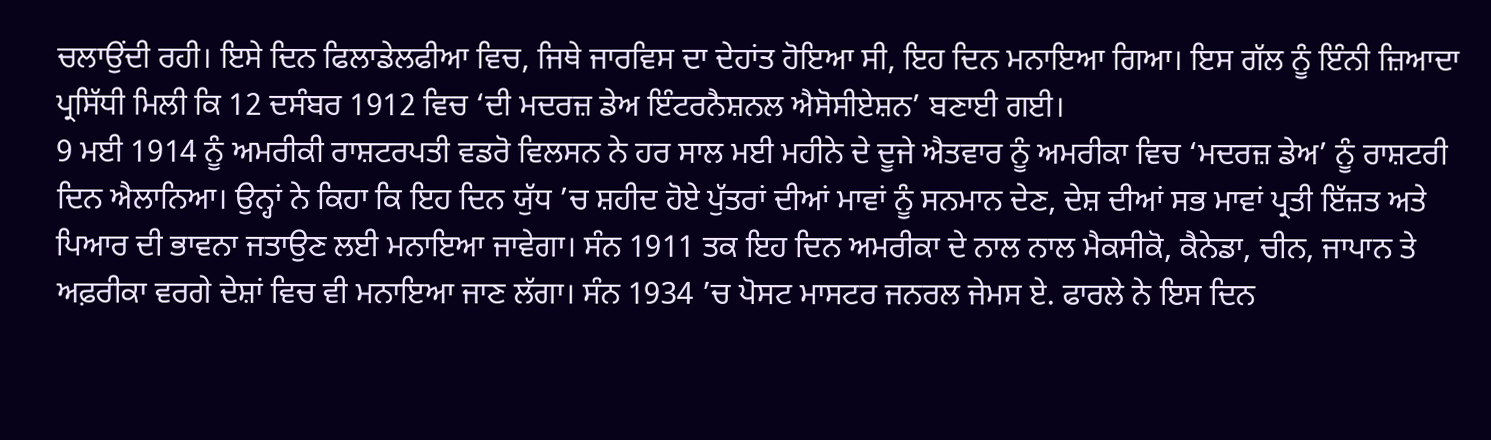ਚਲਾਉਂਦੀ ਰਹੀ। ਇਸੇ ਦਿਨ ਫਿਲਾਡੇਲਫੀਆ ਵਿਚ, ਜਿਥੇ ਜਾਰਵਿਸ ਦਾ ਦੇਹਾਂਤ ਹੋਇਆ ਸੀ, ਇਹ ਦਿਨ ਮਨਾਇਆ ਗਿਆ। ਇਸ ਗੱਲ ਨੂੰ ਇੰਨੀ ਜ਼ਿਆਦਾ ਪ੍ਰਸਿੱਧੀ ਮਿਲੀ ਕਿ 12 ਦਸੰਬਰ 1912 ਵਿਚ ‘ਦੀ ਮਦਰਜ਼ ਡੇਅ ਇੰਟਰਨੈਸ਼ਨਲ ਐਸੋਸੀਏਸ਼ਨ’ ਬਣਾਈ ਗਈ।
9 ਮਈ 1914 ਨੂੰ ਅਮਰੀਕੀ ਰਾਸ਼ਟਰਪਤੀ ਵਡਰੋ ਵਿਲਸਨ ਨੇ ਹਰ ਸਾਲ ਮਈ ਮਹੀਨੇ ਦੇ ਦੂਜੇ ਐਤਵਾਰ ਨੂੰ ਅਮਰੀਕਾ ਵਿਚ ‘ਮਦਰਜ਼ ਡੇਅ’ ਨੂੰ ਰਾਸ਼ਟਰੀ ਦਿਨ ਐਲਾਨਿਆ। ਉਨ੍ਹਾਂ ਨੇ ਕਿਹਾ ਕਿ ਇਹ ਦਿਨ ਯੁੱਧ ’ਚ ਸ਼ਹੀਦ ਹੋਏ ਪੁੱਤਰਾਂ ਦੀਆਂ ਮਾਵਾਂ ਨੂੰ ਸਨਮਾਨ ਦੇਣ, ਦੇਸ਼ ਦੀਆਂ ਸਭ ਮਾਵਾਂ ਪ੍ਰਤੀ ਇੱਜ਼ਤ ਅਤੇ ਪਿਆਰ ਦੀ ਭਾਵਨਾ ਜਤਾਉਣ ਲਈ ਮਨਾਇਆ ਜਾਵੇਗਾ। ਸੰਨ 1911 ਤਕ ਇਹ ਦਿਨ ਅਮਰੀਕਾ ਦੇ ਨਾਲ ਨਾਲ ਮੈਕਸੀਕੋ, ਕੈਨੇਡਾ, ਚੀਨ, ਜਾਪਾਨ ਤੇ ਅਫ਼ਰੀਕਾ ਵਰਗੇ ਦੇਸ਼ਾਂ ਵਿਚ ਵੀ ਮਨਾਇਆ ਜਾਣ ਲੱਗਾ। ਸੰਨ 1934 ’ਚ ਪੋਸਟ ਮਾਸਟਰ ਜਨਰਲ ਜੇਮਸ ਏ. ਫਾਰਲੇ ਨੇ ਇਸ ਦਿਨ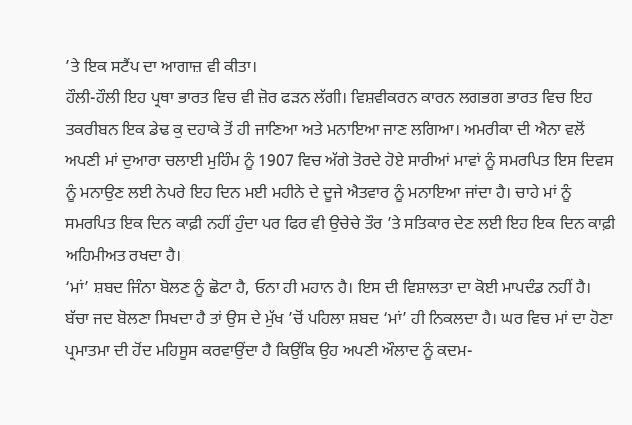’ਤੇ ਇਕ ਸਟੈਂਪ ਦਾ ਆਗਾਜ਼ ਵੀ ਕੀਤਾ।
ਹੌਲੀ-ਹੌਲੀ ਇਹ ਪ੍ਰਥਾ ਭਾਰਤ ਵਿਚ ਵੀ ਜ਼ੋਰ ਫੜਨ ਲੱਗੀ। ਵਿਸ਼ਵੀਕਰਨ ਕਾਰਨ ਲਗਭਗ ਭਾਰਤ ਵਿਚ ਇਹ ਤਕਰੀਬਨ ਇਕ ਡੇਢ ਕੁ ਦਹਾਕੇ ਤੋਂ ਹੀ ਜਾਣਿਆ ਅਤੇ ਮਨਾਇਆ ਜਾਣ ਲਗਿਆ। ਅਮਰੀਕਾ ਦੀ ਐਨਾ ਵਲੋਂ ਅਪਣੀ ਮਾਂ ਦੁਆਰਾ ਚਲਾਈ ਮੁਹਿੰਮ ਨੂੰ 1907 ਵਿਚ ਅੱਗੇ ਤੋਰਦੇ ਹੋਏ ਸਾਰੀਆਂ ਮਾਵਾਂ ਨੂੰ ਸਮਰਪਿਤ ਇਸ ਦਿਵਸ ਨੂੰ ਮਨਾਉਣ ਲਈ ਨੇਪਰੇ ਇਹ ਦਿਨ ਮਈ ਮਹੀਨੇ ਦੇ ਦੂਜੇ ਐਤਵਾਰ ਨੂੰ ਮਨਾਇਆ ਜਾਂਦਾ ਹੈ। ਚਾਹੇ ਮਾਂ ਨੂੰ ਸਮਰਪਿਤ ਇਕ ਦਿਨ ਕਾਫ਼ੀ ਨਹੀਂ ਹੁੰਦਾ ਪਰ ਫਿਰ ਵੀ ਉਚੇਚੇ ਤੌਰ ’ਤੇ ਸਤਿਕਾਰ ਦੇਣ ਲਈ ਇਹ ਇਕ ਦਿਨ ਕਾਫ਼ੀ ਅਹਿਮੀਅਤ ਰਖਦਾ ਹੈ।
‘ਮਾਂ’ ਸ਼ਬਦ ਜਿੰਨਾ ਬੋਲਣ ਨੂੰ ਛੋਟਾ ਹੈ, ਓਨਾ ਹੀ ਮਹਾਨ ਹੈ। ਇਸ ਦੀ ਵਿਸ਼ਾਲਤਾ ਦਾ ਕੋਈ ਮਾਪਦੰਡ ਨਹੀਂ ਹੈ। ਬੱਚਾ ਜਦ ਬੋਲਣਾ ਸਿਖਦਾ ਹੈ ਤਾਂ ਉਸ ਦੇ ਮੁੱਖ ’ਚੋਂ ਪਹਿਲਾ ਸ਼ਬਦ ‘ਮਾਂ’ ਹੀ ਨਿਕਲਦਾ ਹੈ। ਘਰ ਵਿਚ ਮਾਂ ਦਾ ਹੋਣਾ ਪ੍ਰਮਾਤਮਾ ਦੀ ਹੋਂਦ ਮਹਿਸੂਸ ਕਰਵਾਉਂਦਾ ਹੈ ਕਿਉਂਕਿ ਉਹ ਅਪਣੀ ਔਲਾਦ ਨੂੰ ਕਦਮ-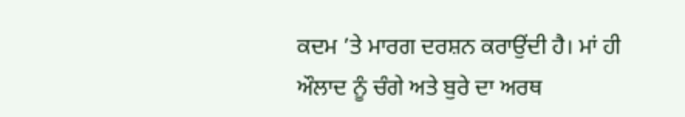ਕਦਮ ’ਤੇ ਮਾਰਗ ਦਰਸ਼ਨ ਕਰਾਉਂਦੀ ਹੈ। ਮਾਂ ਹੀ ਔਲਾਦ ਨੂੰ ਚੰਗੇ ਅਤੇ ਬੁਰੇ ਦਾ ਅਰਥ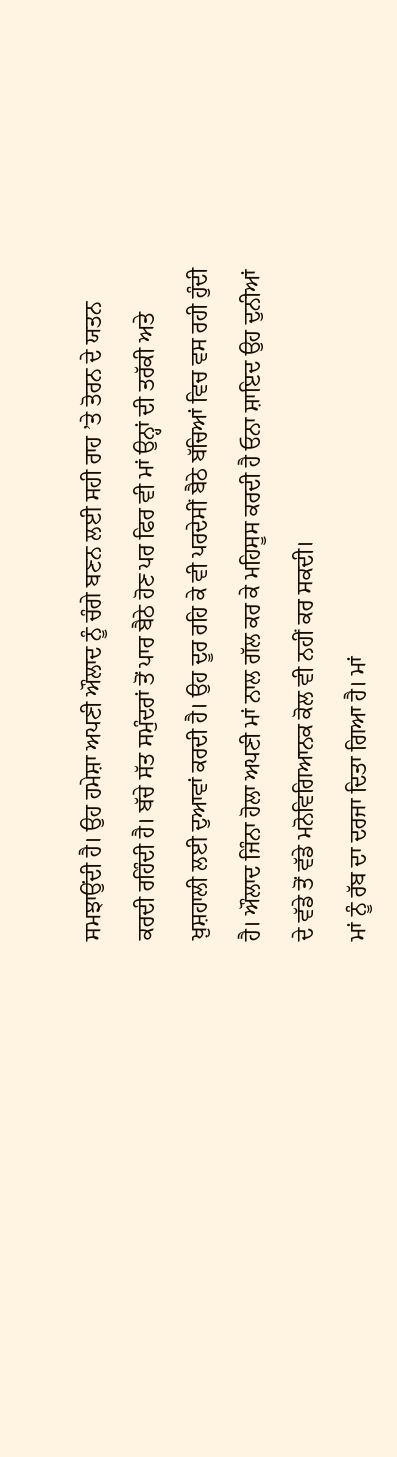ਸਮਝਾਉਂਦੀ ਹੈ। ਉਹ ਹਮੇਸ਼ਾ ਅਪਣੀ ਔਲਾਦ ਨੂੰ ਚੰਗੇ ਬਣਨ ਲਈ ਸਹੀ ਰਾਹ ’ਤੇ ਤੋਰਨ ਦੇ ਯਤਨ ਕਰਦੀ ਰਹਿੰਦੀ ਹੈ। ਬੱਚੇ ਸੱਤ ਸਮੁੰਦਰਾਂ ਤੋਂ ਪਾਰ ਬੈਠੇ ਹੋਣ ਪਰ ਫਿਰ ਵੀ ਮਾਂ ਉਨ੍ਹਾਂ ਦੀ ਤਰੱਕੀ ਅਤੇ ਖ਼ੁਸ਼ਹਾਲੀ ਲਈ ਦੁਆਵਾਂ ਕਰਦੀ ਹੈ। ਉਹ ਦੂਰ ਰਹਿ ਕੇ ਵੀ ਪਰਦੇਸੀਂ ਬੈਠੇ ਬੱਚਿਆਂ ਵਿਚ ਵਸ ਰਹੀ ਹੁੰਦੀ ਹੈ। ਔਲਾਦ ਜਿੰਨਾ ਹੋਲਾ ਅਪਣੀ ਮਾਂ ਨਾਲ ਗੱਲ ਕਰ ਕੇ ਮਹਿਸੂਸ ਕਰਦੀ ਹੈ ਓਨਾ ਸ਼ਾਇਦ ਉਹ ਦੁਨੀਆਂ ਦੇ ਵੱਡੇ ਤੋਂ ਵੱਡੇ ਮਨੋਵਿਗਿਆਨਕ ਕੋਲ ਵੀ ਨਹੀਂ ਕਰ ਸਕਦੀ।
ਮਾਂ ਨੂੰ ਰੱਬ ਦਾ ਦਰਜਾ ਦਿਤਾ ਗਿਆ ਹੈ। ਮਾਂ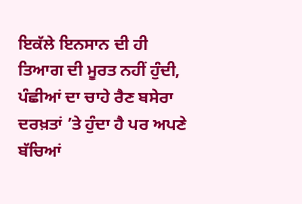ਇਕੱਲੇ ਇਨਸਾਨ ਦੀ ਹੀ ਤਿਆਗ ਦੀ ਮੂਰਤ ਨਹੀਂ ਹੁੰਦੀ, ਪੰਛੀਆਂ ਦਾ ਚਾਹੇ ਰੈਣ ਬਸੇਰਾ ਦਰਖ਼ਤਾਂ ’ਤੇ ਹੁੰਦਾ ਹੈ ਪਰ ਅਪਣੇ ਬੱਚਿਆਂ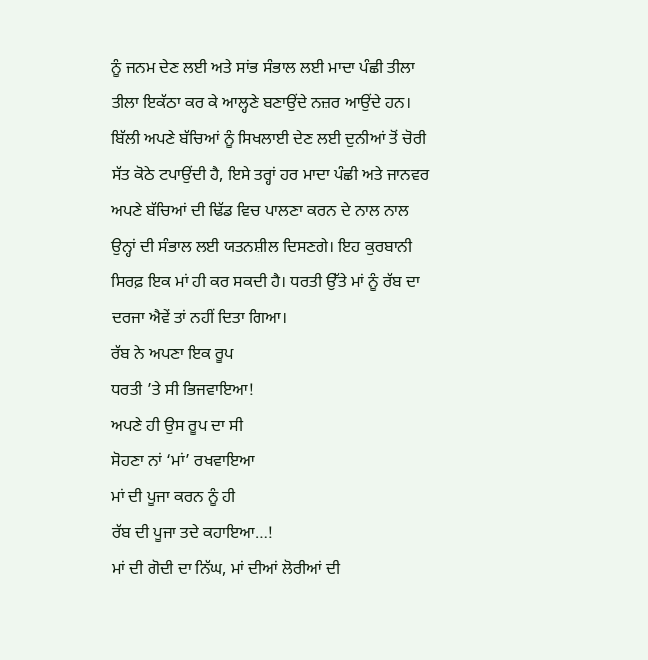ਨੂੰ ਜਨਮ ਦੇਣ ਲਈ ਅਤੇ ਸਾਂਭ ਸੰਭਾਲ ਲਈ ਮਾਦਾ ਪੰਛੀ ਤੀਲਾ ਤੀਲਾ ਇਕੱਠਾ ਕਰ ਕੇ ਆਲ੍ਹਣੇ ਬਣਾਉਂਦੇ ਨਜ਼ਰ ਆਉਂਦੇ ਹਨ। ਬਿੱਲੀ ਅਪਣੇ ਬੱਚਿਆਂ ਨੂੰ ਸਿਖਲਾਈ ਦੇਣ ਲਈ ਦੁਨੀਆਂ ਤੋਂ ਚੋਰੀ ਸੱਤ ਕੋਠੇ ਟਪਾਉਂਦੀ ਹੈ, ਇਸੇ ਤਰ੍ਹਾਂ ਹਰ ਮਾਦਾ ਪੰਛੀ ਅਤੇ ਜਾਨਵਰ ਅਪਣੇ ਬੱਚਿਆਂ ਦੀ ਢਿੱਡ ਵਿਚ ਪਾਲਣਾ ਕਰਨ ਦੇ ਨਾਲ ਨਾਲ ਉਨ੍ਹਾਂ ਦੀ ਸੰਭਾਲ ਲਈ ਯਤਨਸ਼ੀਲ ਦਿਸਣਗੇ। ਇਹ ਕੁਰਬਾਨੀ ਸਿਰਫ਼ ਇਕ ਮਾਂ ਹੀ ਕਰ ਸਕਦੀ ਹੈ। ਧਰਤੀ ਉੱਤੇ ਮਾਂ ਨੂੰ ਰੱਬ ਦਾ ਦਰਜਾ ਐਵੇਂ ਤਾਂ ਨਹੀਂ ਦਿਤਾ ਗਿਆ।
ਰੱਬ ਨੇ ਅਪਣਾ ਇਕ ਰੂਪ
ਧਰਤੀ ’ਤੇ ਸੀ ਭਿਜਵਾਇਆ!
ਅਪਣੇ ਹੀ ਉਸ ਰੂਪ ਦਾ ਸੀ
ਸੋਹਣਾ ਨਾਂ ‘ਮਾਂ’ ਰਖਵਾਇਆ
ਮਾਂ ਦੀ ਪੂਜਾ ਕਰਨ ਨੂੰ ਹੀ
ਰੱਬ ਦੀ ਪੂਜਾ ਤਦੇ ਕਹਾਇਆ…!
ਮਾਂ ਦੀ ਗੋਦੀ ਦਾ ਨਿੱਘ, ਮਾਂ ਦੀਆਂ ਲੋਰੀਆਂ ਦੀ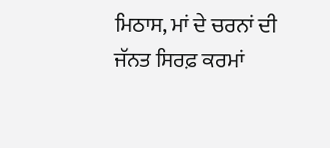ਮਿਠਾਸ, ਮਾਂ ਦੇ ਚਰਨਾਂ ਦੀ ਜੱਨਤ ਸਿਰਫ਼ ਕਰਮਾਂ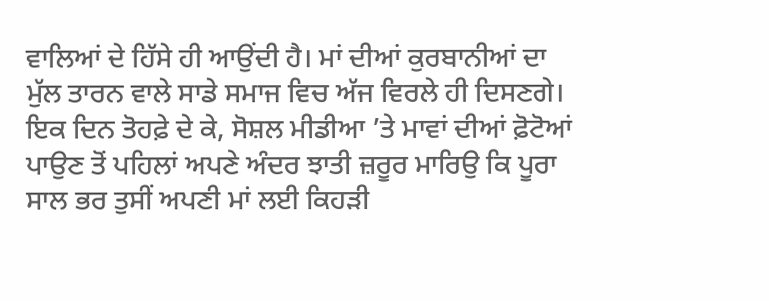ਵਾਲਿਆਂ ਦੇ ਹਿੱਸੇ ਹੀ ਆਉਂਦੀ ਹੈ। ਮਾਂ ਦੀਆਂ ਕੁਰਬਾਨੀਆਂ ਦਾ ਮੁੱਲ ਤਾਰਨ ਵਾਲੇ ਸਾਡੇ ਸਮਾਜ ਵਿਚ ਅੱਜ ਵਿਰਲੇ ਹੀ ਦਿਸਣਗੇ। ਇਕ ਦਿਨ ਤੋਹਫ਼ੇ ਦੇ ਕੇ, ਸੋਸ਼ਲ ਮੀਡੀਆ ’ਤੇ ਮਾਵਾਂ ਦੀਆਂ ਫ਼ੋਟੋਆਂ ਪਾਉਣ ਤੋਂ ਪਹਿਲਾਂ ਅਪਣੇ ਅੰਦਰ ਝਾਤੀ ਜ਼ਰੂਰ ਮਾਰਿਉ ਕਿ ਪੂਰਾ ਸਾਲ ਭਰ ਤੁਸੀਂ ਅਪਣੀ ਮਾਂ ਲਈ ਕਿਹੜੀ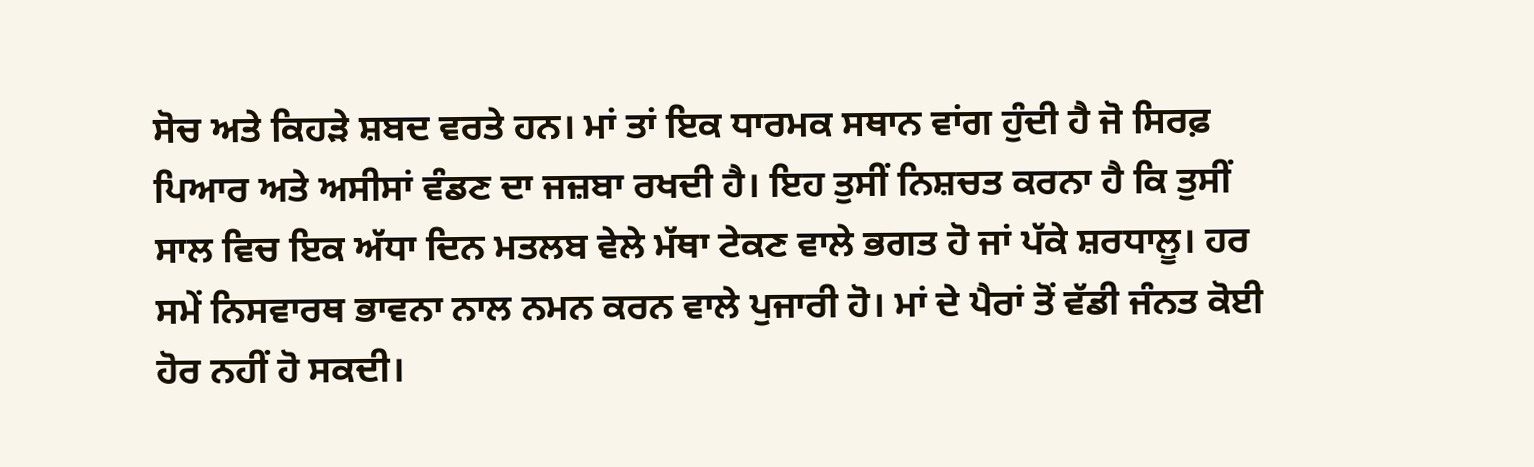ਸੋਚ ਅਤੇ ਕਿਹੜੇ ਸ਼ਬਦ ਵਰਤੇ ਹਨ। ਮਾਂ ਤਾਂ ਇਕ ਧਾਰਮਕ ਸਥਾਨ ਵਾਂਗ ਹੁੰਦੀ ਹੈ ਜੋ ਸਿਰਫ਼ ਪਿਆਰ ਅਤੇ ਅਸੀਸਾਂ ਵੰਡਣ ਦਾ ਜਜ਼ਬਾ ਰਖਦੀ ਹੈ। ਇਹ ਤੁਸੀਂ ਨਿਸ਼ਚਤ ਕਰਨਾ ਹੈ ਕਿ ਤੁਸੀਂ ਸਾਲ ਵਿਚ ਇਕ ਅੱਧਾ ਦਿਨ ਮਤਲਬ ਵੇਲੇ ਮੱਥਾ ਟੇਕਣ ਵਾਲੇ ਭਗਤ ਹੋ ਜਾਂ ਪੱਕੇ ਸ਼ਰਧਾਲੂ। ਹਰ ਸਮੇਂ ਨਿਸਵਾਰਥ ਭਾਵਨਾ ਨਾਲ ਨਮਨ ਕਰਨ ਵਾਲੇ ਪੁਜਾਰੀ ਹੋ। ਮਾਂ ਦੇ ਪੈਰਾਂ ਤੋਂ ਵੱਡੀ ਜੰਨਤ ਕੋਈ ਹੋਰ ਨਹੀਂ ਹੋ ਸਕਦੀ।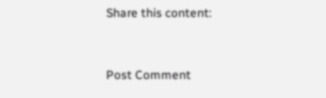Share this content:



Post Comment